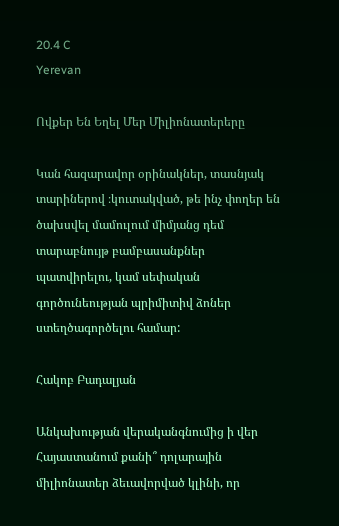20.4 C
Yerevan

Ովքեր Են Եղել Մեր Միլիոնատերերը

Կան հազարավոր օրինակներ, տասնյակ տարիներով ։կուտակված, թե ինչ փողեր են ծախսվել մամուլում միմյանց դեմ տարաբնույթ բամբասանքներ պատվիրելու, կամ սեփական գործունեության պրիմիտիվ ձոներ ստեղծագործելու համար:

Հակոբ Բադալյան

Անկախության վերականգնումից ի վեր Հայաստանում քանի՞ դոլարային միլիոնատեր ձեւավորված կլինի, որ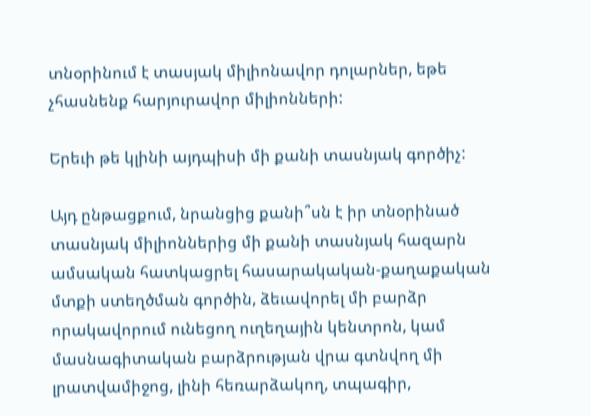տնօրինում է տասյակ միլիոնավոր դոլարներ, եթե չհասնենք հարյուրավոր միլիոնների:

Երեւի թե կլինի այդպիսի մի քանի տասնյակ գործիչ:

Այդ ընթացքում, նրանցից քանի՞սն է իր տնօրինած տասնյակ միլիոններից մի քանի տասնյակ հազարն ամսական հատկացրել հասարակական-քաղաքական մտքի ստեղծման գործին, ձեւավորել մի բարձր որակավորում ունեցող ուղեղային կենտրոն, կամ մասնագիտական բարձրության վրա գտնվող մի լրատվամիջոց, լինի հեռարձակող, տպագիր,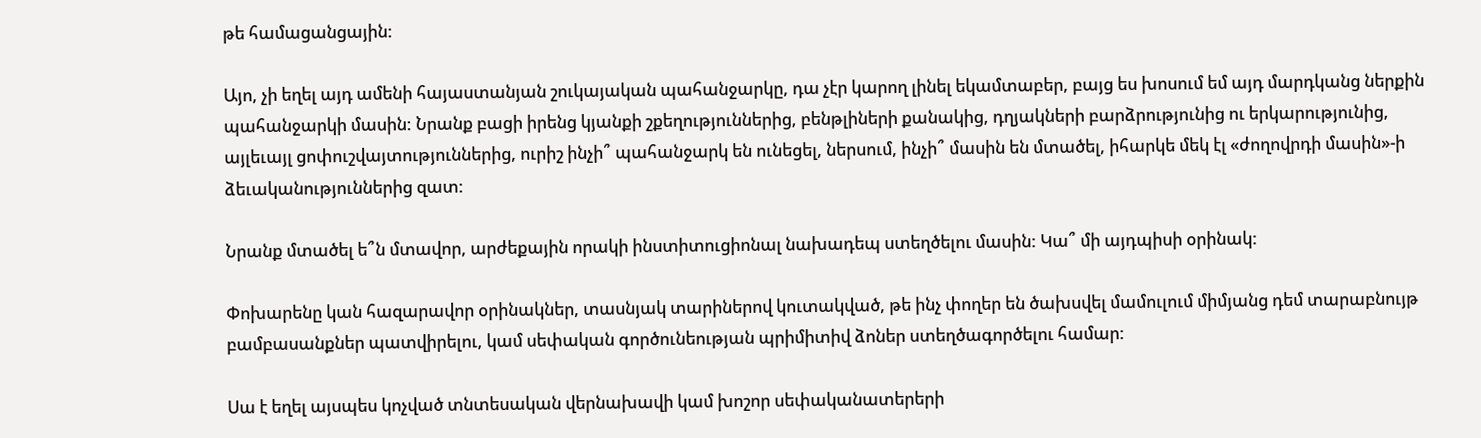թե համացանցային:

Այո, չի եղել այդ ամենի հայաստանյան շուկայական պահանջարկը, դա չէր կարող լինել եկամտաբեր, բայց ես խոսում եմ այդ մարդկանց ներքին պահանջարկի մասին: Նրանք բացի իրենց կյանքի շքեղություններից, բենթլիների քանակից, դղյակների բարձրությունից ու երկարությունից, այլեւայլ ցոփուշվայտություններից, ուրիշ ինչի՞ պահանջարկ են ունեցել, ներսում, ինչի՞ մասին են մտածել, իհարկե մեկ էլ «ժողովրդի մասին»-ի ձեւականություններից զատ:

Նրանք մտածել ե՞ն մտավոր, արժեքային որակի ինստիտուցիոնալ նախադեպ ստեղծելու մասին: Կա՞ մի այդպիսի օրինակ:

Փոխարենը կան հազարավոր օրինակներ, տասնյակ տարիներով կուտակված, թե ինչ փողեր են ծախսվել մամուլում միմյանց դեմ տարաբնույթ բամբասանքներ պատվիրելու, կամ սեփական գործունեության պրիմիտիվ ձոներ ստեղծագործելու համար:

Սա է եղել այսպես կոչված տնտեսական վերնախավի կամ խոշոր սեփականատերերի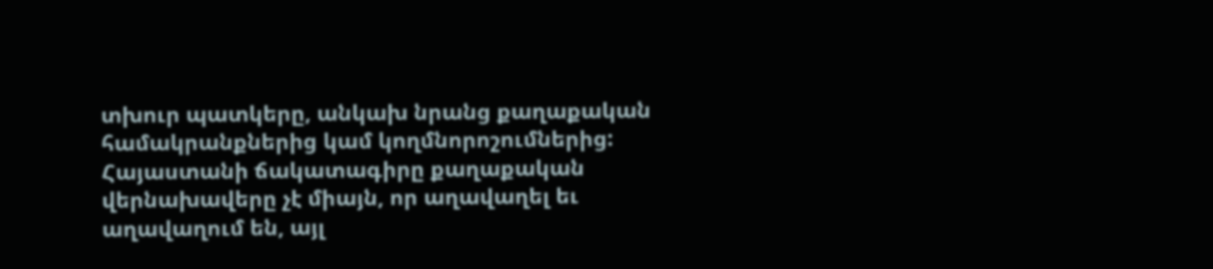տխուր պատկերը, անկախ նրանց քաղաքական համակրանքներից կամ կողմնորոշումներից: Հայաստանի ճակատագիրը քաղաքական վերնախավերը չէ միայն, որ աղավաղել եւ աղավաղում են, այլ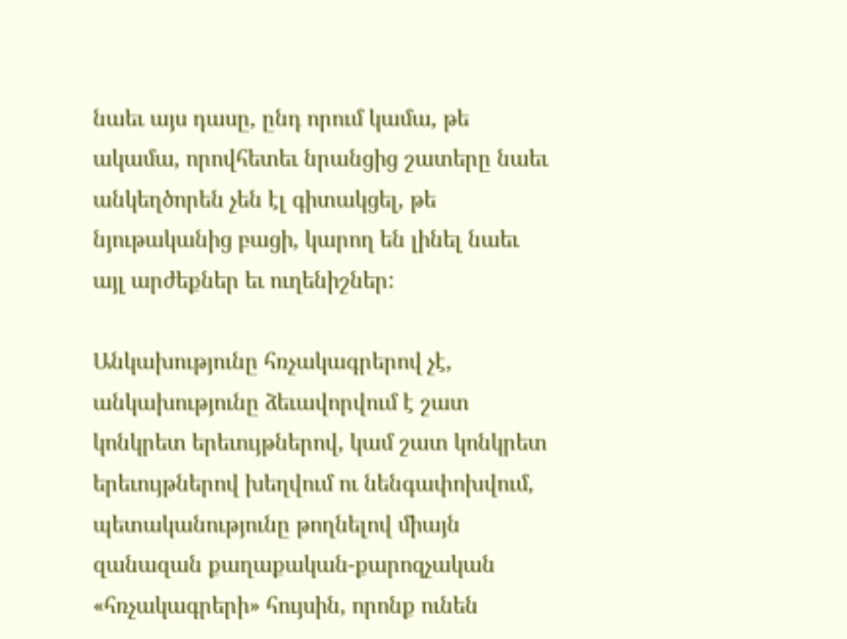նաեւ այս դասը, ընդ որում կամա, թե ակամա, որովհետեւ նրանցից շատերը նաեւ անկեղծորեն չեն էլ գիտակցել, թե նյութականից բացի, կարող են լինել նաեւ այլ արժեքներ եւ ուղենիշներ:

Անկախությունը հռչակագրերով չէ, անկախությունը ձեւավորվում է շատ կոնկրետ երեւույթներով, կամ շատ կոնկրետ երեւույթներով խեղվում ու նենգափոխվում, պետականությունը թողնելով միայն զանազան քաղաքական-քարոզչական «հռչակագրերի» հույսին, որոնք ունեն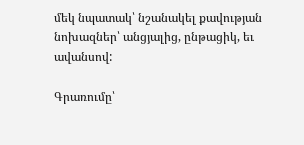մեկ նպատակ՝ նշանակել քավության նոխազներ՝ անցյալից, ընթացիկ, եւ ավանսով:

Գրառումը՝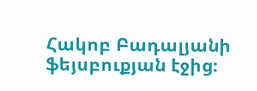Հակոբ Բադալյանի ֆեյսբուքյան էջից։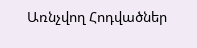Առնչվող Հոդվածներ